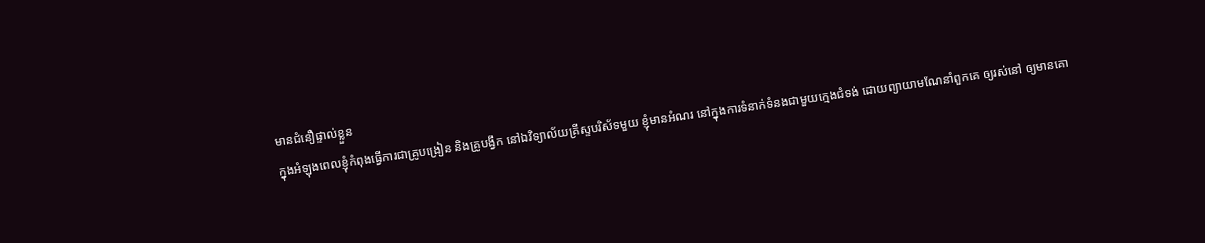មានជំនឿផ្ទាល់ខ្លួន
ក្នុងអំឡុងពេលខ្ញុំកំពុងធ្វើការជាគ្រូបង្រៀន និងគ្រូបង្វឹក នៅឯវិទ្យាល័យគ្រីស្ទបរិស័ទមួយ ខ្ញុំមានអំណរ នៅក្នុងការទំនាក់ទំនងជាមួយក្មេងជំទង់ ដោយព្យាយាមណែនាំពួកគេ ឲ្យរស់នៅ ឲ្យមានគោ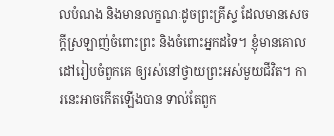លបំណង និងមានលក្ខណៈដូចព្រះគ្រីស្ទ ដែលមានសេចក្តីស្រឡាញ់ចំពោះព្រះ និងចំពោះអ្នកដទៃ។ ខ្ញុំមានគោលដៅរៀបចំពួកគេ ឲ្យរស់នៅថ្វាយព្រះអស់មួយជីវិត។ ការនេះអាចកើតឡើងបាន ទាល់តែពួក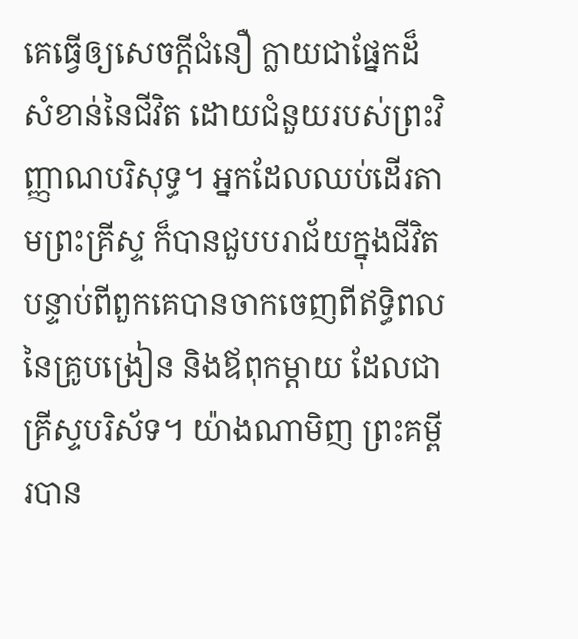គេធ្វើឲ្យសេចក្តីជំនឿ ក្លាយជាផ្នែកដ៏សំខាន់នៃជីវិត ដោយជំនួយរបស់ព្រះវិញ្ញាណបរិសុទ្ធ។ អ្នកដែលឈប់ដើរតាមព្រះគ្រីស្ទ ក៏បានជួបបរាជ័យក្នុងជីវិត បន្ទាប់ពីពួកគេបានចាកចេញពីឥទ្ធិពលនៃគ្រូបង្រៀន និងឪពុកម្តាយ ដែលជាគ្រីស្ទបរិស័ទ។ យ៉ាងណាមិញ ព្រះគម្ពីរបាន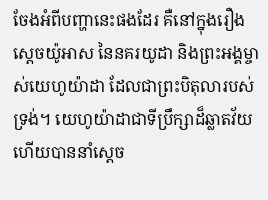ចែងអំពីបញ្ហានេះផងដែរ គឺនៅក្នុងរឿងស្តេចយ៉ូអាស នៃនគរយូដា និងព្រះអង្គម្ចាស់យេហូយ៉ាដា ដែលជាព្រះបិតុលារបស់ទ្រង់។ យេហូយ៉ាដាជាទីប្រឹក្សាដ៏ឆ្លាតវ័យ ហើយបាននាំស្តេច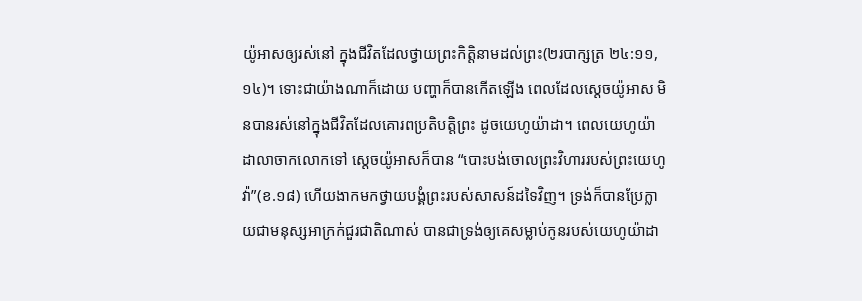យ៉ូអាសឲ្យរស់នៅ ក្នុងជីវិតដែលថ្វាយព្រះកិត្តិនាមដល់ព្រះ(២របាក្សត្រ ២៤:១១,១៤)។ ទោះជាយ៉ាងណាក៏ដោយ បញ្ហាក៏បានកើតឡើង ពេលដែលស្តេចយ៉ូអាស មិនបានរស់នៅក្នុងជីវិតដែលគោរពប្រតិបត្តិព្រះ ដូចយេហូយ៉ាដា។ ពេលយេហូយ៉ាដាលាចាកលោកទៅ ស្តេចយ៉ូអាសក៏បាន “បោះបង់ចោលព្រះវិហាររបស់ព្រះយេហូវ៉ា”(ខ.១៨) ហើយងាកមកថ្វាយបង្គំព្រះរបស់សាសន៍ដទៃវិញ។ ទ្រង់ក៏បានប្រែក្លាយជាមនុស្សអាក្រក់ជួរជាតិណាស់ បានជាទ្រង់ឲ្យគេសម្លាប់កូនរបស់យេហូយ៉ាដា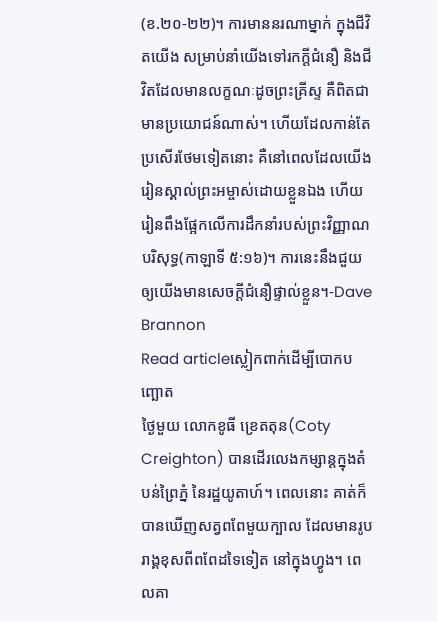(ខ.២០-២២)។ ការមាននរណាម្នាក់ ក្នុងជីវិតយើង សម្រាប់នាំយើងទៅរកក្តីជំនឿ និងជីវិតដែលមានលក្ខណៈដូចព្រះគ្រីស្ទ គឺពិតជាមានប្រយោជន៍ណាស់។ ហើយដែលកាន់តែប្រសើរថែមទៀតនោះ គឺនៅពេលដែលយើងរៀនស្គាល់ព្រះអម្ចាស់ដោយខ្លួនឯង ហើយរៀនពឹងផ្អែកលើការដឹកនាំរបស់ព្រះវិញ្ញាណបរិសុទ្ធ(កាឡាទី ៥:១៦)។ ការនេះនឹងជួយឲ្យយើងមានសេចក្តីជំនឿផ្ទាល់ខ្លួន។-Dave Brannon
Read articleស្លៀកពាក់ដើម្បីបោកបញ្ឆោត
ថ្ងៃមួយ លោកខូធី ខ្រេតតុន(Coty Creighton) បានដើរលេងកម្សាន្តក្នុងតំបន់ព្រៃភ្នំ នៃរដ្ឋយូតាហ៍។ ពេលនោះ គាត់ក៏បានឃើញសត្វពពែមួយក្បាល ដែលមានរូបរាង្គខុសពីពពែដទៃទៀត នៅក្នុងហ្វូង។ ពេលគា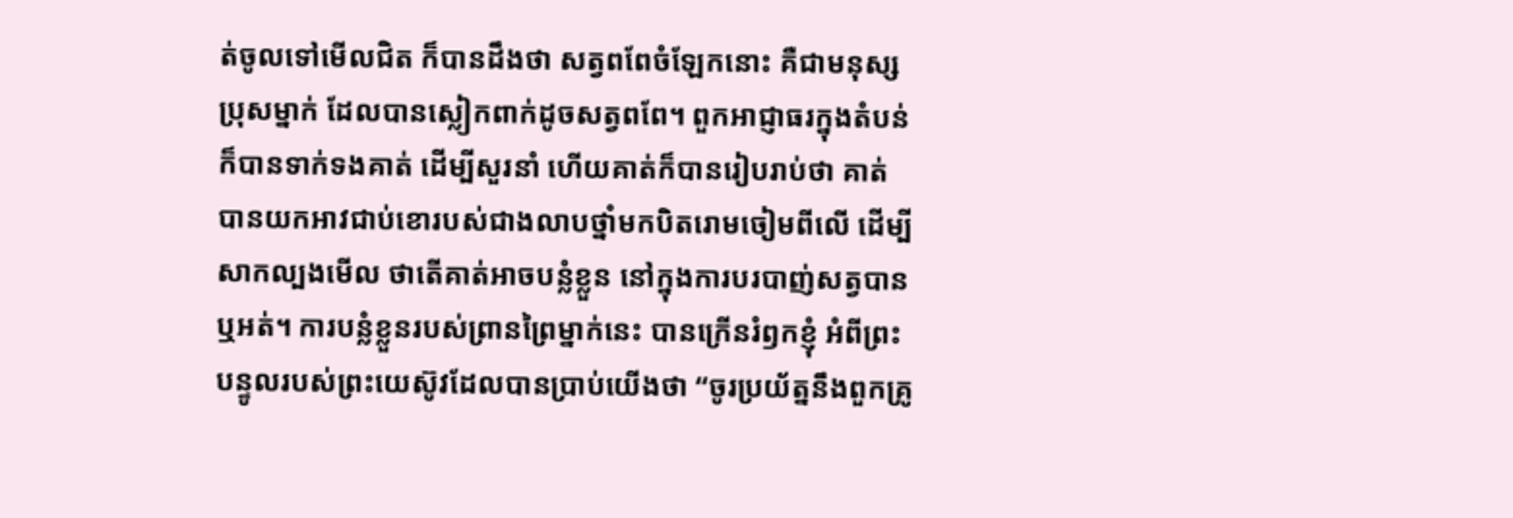ត់ចូលទៅមើលជិត ក៏បានដឹងថា សត្វពពែចំឡែកនោះ គឺជាមនុស្សប្រុសម្នាក់ ដែលបានស្លៀកពាក់ដូចសត្វពពែ។ ពួកអាជ្ញាធរក្នុងតំបន់ ក៏បានទាក់ទងគាត់ ដើម្បីសួរនាំ ហើយគាត់ក៏បានរៀបរាប់ថា គាត់បានយកអាវជាប់ខោរបស់ជាងលាបថ្នាំមកបិតរោមចៀមពីលើ ដើម្បីសាកល្បងមើល ថាតើគាត់អាចបន្លំខ្លួន នៅក្នុងការបរបាញ់សត្វបានឬអត់។ ការបន្លំខ្លួនរបស់ព្រានព្រៃម្នាក់នេះ បានក្រើនរំឭកខ្ញុំ អំពីព្រះបន្ទូលរបស់ព្រះយេស៊ូវដែលបានប្រាប់យើងថា “ចូរប្រយ័ត្ននឹងពួកគ្រូ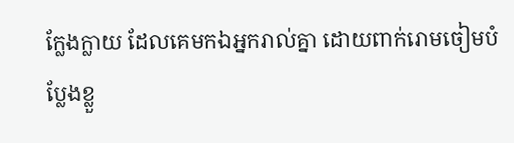ក្លែងក្លាយ ដែលគេមកឯអ្នករាល់គ្នា ដោយពាក់រោមចៀមបំប្លែងខ្លួ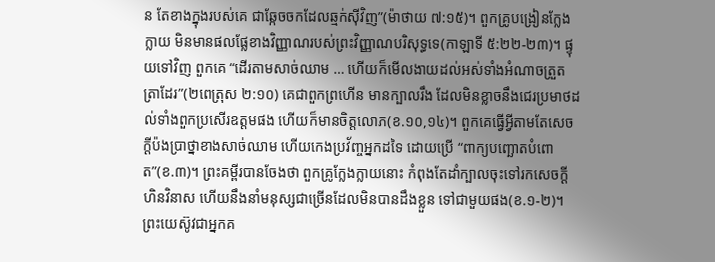ន តែខាងក្នុងរបស់គេ ជាឆ្កែចចកដែលឆ្មក់ស៊ីវិញ”(ម៉ាថាយ ៧:១៥)។ ពួកគ្រូបង្រៀនក្លែងក្លាយ មិនមានផលផ្លែខាងវិញ្ញាណរបស់ព្រះវិញ្ញាណបរិសុទ្ធទេ(កាឡាទី ៥:២២-២៣)។ ផ្ទុយទៅវិញ ពួកគេ “ដើរតាមសាច់ឈាម … ហើយក៏មើលងាយដល់អស់ទាំងអំណាចត្រួតត្រាដែរ”(២ពេត្រុស ២:១០) គេជាពួកព្រហើន មានក្បាលរឹង ដែលមិនខ្លាចនឹងជេរប្រមាថដល់ទាំងពួកប្រសើរឧត្តមផង ហើយក៏មានចិត្តលោភ(ខ.១០,១៤)។ ពួកគេធ្វើអ្វីតាមតែសេចក្តីប៉ងប្រាថ្នាខាងសាច់ឈាម ហើយកេងប្រវ័ញ្ចអ្នកដទៃ ដោយប្រើ “ពាក្យបញ្ឆោតបំពោត”(ខ.៣)។ ព្រះគម្ពីរបានចែងថា ពួកគ្រូក្លែងក្លាយនោះ កំពុងតែដាំក្បាលចុះទៅរកសេចក្តីហិនវិនាស ហើយនឹងនាំមនុស្សជាច្រើនដែលមិនបានដឹងខ្លួន ទៅជាមួយផង(ខ.១-២)។ ព្រះយេស៊ូវជាអ្នកគ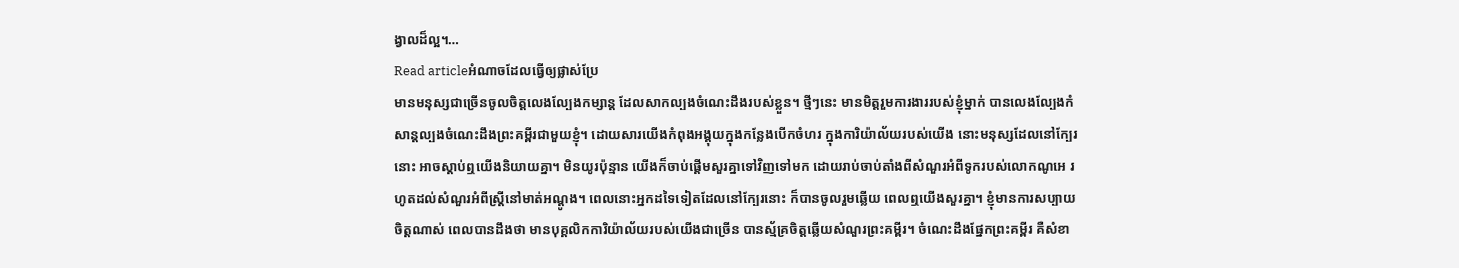ង្វាលដ៏ល្អ។…
Read articleអំណាចដែលធ្វើឲ្យផ្លាស់ប្រែ
មានមនុស្សជាច្រើនចូលចិត្តលេងល្បែងកម្សាន្ត ដែលសាកល្បងចំណេះដឹងរបស់ខ្លួន។ ថ្មីៗនេះ មានមិត្តរួមការងាររបស់ខ្ញុំម្នាក់ បានលេងល្បែងកំសាន្តល្បងចំណេះដឹងព្រះគម្ពីរជាមួយខ្ញុំ។ ដោយសារយើងកំពុងអង្គុយក្នុងកន្លែងបើកចំហរ ក្នុងការិយ៉ាល័យរបស់យើង នោះមនុស្សដែលនៅក្បែរនោះ អាចស្តាប់ឮយើងនិយាយគ្នា។ មិនយូរប៉ុន្មាន យើងក៏ចាប់ផ្តើមសួរគ្នាទៅវិញទៅមក ដោយរាប់ចាប់តាំងពីសំណួរអំពីទូករបស់លោកណូអេ រហូតដល់សំណួរអំពីស្ត្រីនៅមាត់អណ្តូង។ ពេលនោះអ្នកដទៃទៀតដែលនៅក្បែរនោះ ក៏បានចូលរួមឆ្លើយ ពេលឮយើងសួរគ្នា។ ខ្ញុំមានការសប្បាយចិត្តណាស់ ពេលបានដឹងថា មានបុគ្គលិកការិយ៉ាល័យរបស់យើងជាច្រើន បានស្ម័គ្រចិត្តឆ្លើយសំណួរព្រះគម្ពីរ។ ចំណេះដឹងផ្នែកព្រះគម្ពីរ គឺសំខា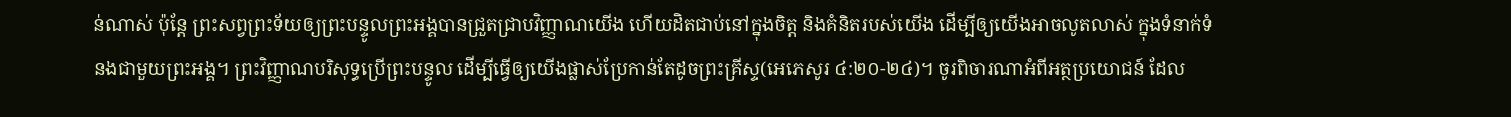ន់ណាស់ ប៉ុន្តែ ព្រះសព្វព្រះទ័យឲ្យព្រះបន្ទូលព្រះអង្គបានជ្រួតជ្រាបវិញ្ញាណយើង ហើយដិតជាប់នៅក្នុងចិត្ត និងគំនិតរបស់យើង ដើម្បីឲ្យយើងអាចលូតលាស់ ក្នុងទំនាក់ទំនងជាមួយព្រះអង្គ។ ព្រះវិញ្ញាណបរិសុទ្ធប្រើព្រះបន្ទូល ដើម្បីធ្វើឲ្យយើងផ្លាស់ប្រែកាន់តែដូចព្រះគ្រីស្ទ(អេភេសូរ ៤:២០-២៤)។ ចូរពិចារណាអំពីអត្ថប្រយោជន៍ ដែល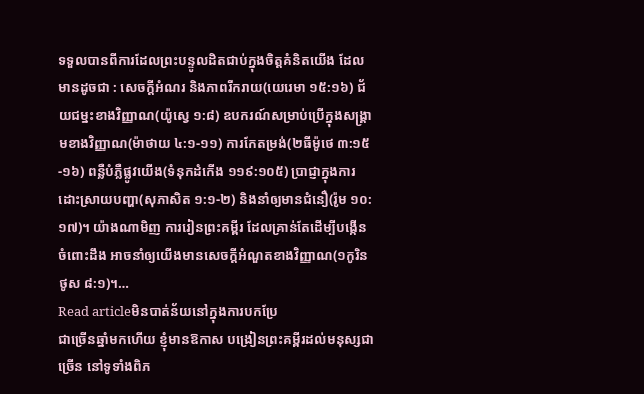ទទួលបានពីការដែលព្រះបន្ទូលដិតជាប់ក្នុងចិត្តគំនិតយើង ដែលមានដូចជា : សេចក្តីអំណរ និងភាពរីករាយ(យេរេមា ១៥:១៦) ជ័យជម្នះខាងវិញ្ញាណ(យ៉ូស្វេ ១:៨) ឧបករណ៍សម្រាប់ប្រើក្នុងសង្រ្គាមខាងវិញ្ញាណ(ម៉ាថាយ ៤:១-១១) ការកែតម្រង់(២ធីម៉ូថេ ៣:១៥-១៦) ពន្លឺបំភ្លឺផ្លូវយើង(ទំនុកដំកើង ១១៩:១០៥) ប្រាជ្ញាក្នុងការដោះស្រាយបញ្ហា(សុភាសិត ១:១-២) និងនាំឲ្យមានជំនឿ(រ៉ូម ១០:១៧)។ យ៉ាងណាមិញ ការរៀនព្រះគម្ពីរ ដែលគ្រាន់តែដើម្បីបង្កើនចំពោះដឹង អាចនាំឲ្យយើងមានសេចក្តីអំណួតខាងវិញ្ញាណ(១កូរិនថូស ៨:១)។…
Read articleមិនបាត់ន័យនៅក្នុងការបកប្រែ
ជាច្រើនឆ្នាំមកហើយ ខ្ញុំមានឱកាស បង្រៀនព្រះគម្ពីរដល់មនុស្សជាច្រើន នៅទូទាំងពិភ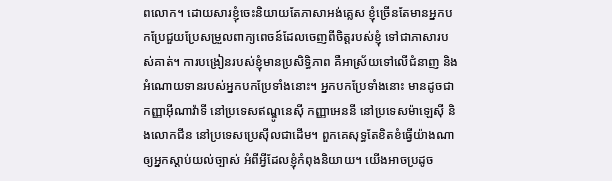ពលោក។ ដោយសារខ្ញុំចេះនិយាយតែភាសាអង់គ្លេស ខ្ញុំច្រើនតែមានអ្នកបកប្រែជួយប្រែសម្រួលពាក្យពេចន៍ដែលចេញពីចិត្តរបស់ខ្ញុំ ទៅជាភាសារបស់គាត់។ ការបង្រៀនរបស់ខ្ញុំមានប្រសិទ្ធិភាព គឺអាស្រ័យទៅលើជំនាញ និងអំណោយទានរបស់អ្នកបកប្រែទាំងនោះ។ អ្នកបកប្រែទាំងនោះ មានដូចជាកញ្ញាអ៊ីណាវ៉ាទី នៅប្រទេសឥណ្ឌូនេស៊ី កញ្ញាអេននី នៅប្រទេសម៉ាឡេស៊ី និងលោកជីន នៅប្រទេសប្រេស៊ីលជាដើម។ ពួកគេសុទ្ធតែខិតខំធ្វើយ៉ាងណា ឲ្យអ្នកស្តាប់យល់ច្បាស់ អំពីអ្វីដែលខ្ញុំកំពុងនិយាយ។ យើងអាចប្រដូច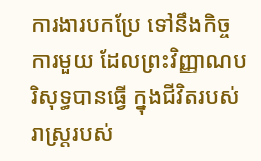ការងារបកប្រែ ទៅនឹងកិច្ចការមួយ ដែលព្រះវិញ្ញាណបរិសុទ្ធបានធ្វើ ក្នុងជីវិតរបស់រាស្រ្តរបស់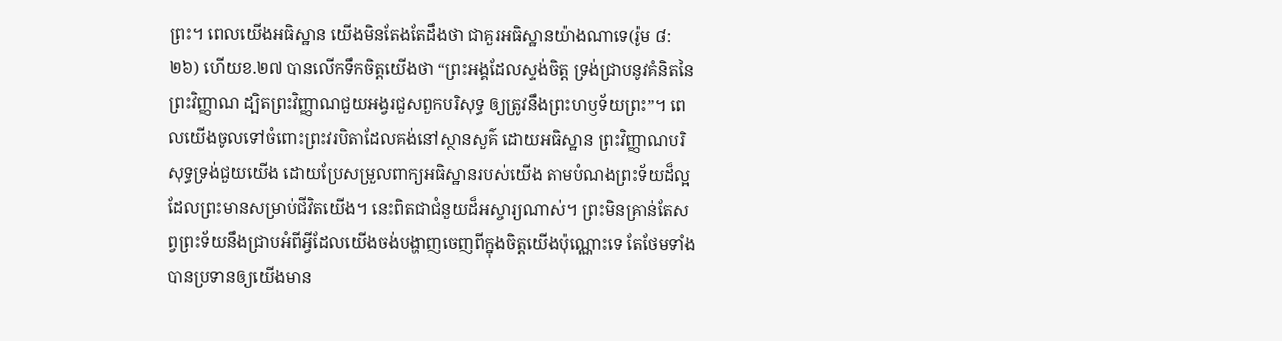ព្រះ។ ពេលយើងអធិស្ឋាន យើងមិនតែងតែដឹងថា ជាគួរអធិស្ឋានយ៉ាងណាទេ(រ៉ូម ៨:២៦) ហើយខ.២៧ បានលើកទឹកចិត្តយើងថា “ព្រះអង្គដែលស្ទង់ចិត្ត ទ្រង់ជ្រាបនូវគំនិតនៃព្រះវិញ្ញាណ ដ្បិតព្រះវិញ្ញាណជួយអង្វរជួសពួកបរិសុទ្ធ ឲ្យត្រូវនឹងព្រះហឫទ័យព្រះ”។ ពេលយើងចូលទៅចំពោះព្រះវរបិតាដែលគង់នៅស្ថានសួគ៌ ដោយអធិស្ឋាន ព្រះវិញ្ញាណបរិសុទ្ធទ្រង់ជួយយើង ដោយប្រែសម្រួលពាក្យអធិស្ឋានរបស់យើង តាមបំណងព្រះទ័យដ៏ល្អ ដែលព្រះមានសម្រាប់ជីវិតយើង។ នេះពិតជាជំនួយដ៏អស្ចារ្យណាស់។ ព្រះមិនគ្រាន់តែសព្វព្រះទ័យនឹងជ្រាបអំពីអ្វីដែលយើងចង់បង្ហាញចេញពីក្នុងចិត្តយើងប៉ុណ្ណោះទេ តែថែមទាំងបានប្រទានឲ្យយើងមាន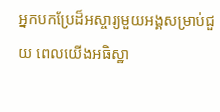អ្នកបកប្រែដ៏អស្ចារ្យមួយអង្គសម្រាប់ជួយ ពេលយើងអធិស្ឋា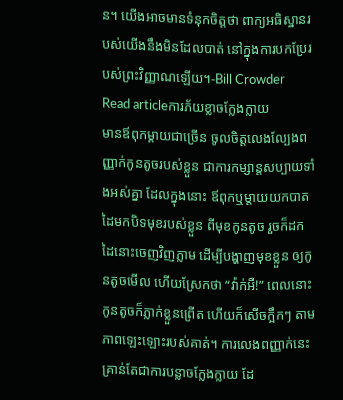ន។ យើងអាចមានទំនុកចិត្តថា ពាក្យអធិស្ឋានរបស់យើងនឹងមិនដែលបាត់ នៅក្នុងការបកប្រែរបស់ព្រះវិញ្ញាណឡើយ។-Bill Crowder
Read articleការភ័យខ្លាចក្លែងក្លាយ
មានឪពុកម្តាយជាច្រើន ចូលចិត្តលេងល្បែងពញ្ញាក់កូនតូចរបស់ខ្លួន ជាការកម្សាន្តសប្បាយទាំងអស់គ្នា ដែលក្នុងនោះ ឪពុកឬម្តាយយកបាតដៃមកបិទមុខរបស់ខ្លួន ពីមុខកូនតូច រួចក៏ដកដៃនោះចេញវិញភ្លាម ដើម្បីបង្ហាញមុខខ្លួន ឲ្យកូនតូចមើល ហើយស្រែកថា “វ៉ាក់អឺ!” ពេលនោះ កូនតូចក៏ភ្លាក់ខ្លួនព្រើត ហើយក៏សើចក្អឹកៗ តាមភាពឡេះឡោះរបស់គាត់។ ការលេងពញ្ញាក់នេះ គ្រាន់តែជាការបន្លាចក្លែងក្លាយ ដែ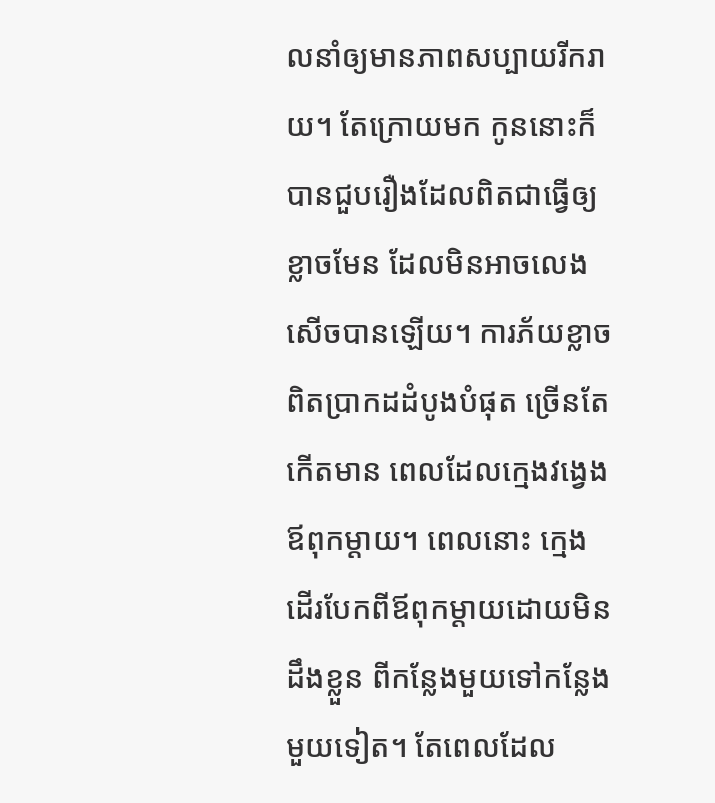លនាំឲ្យមានភាពសប្បាយរីករាយ។ តែក្រោយមក កូននោះក៏បានជួបរឿងដែលពិតជាធ្វើឲ្យខ្លាចមែន ដែលមិនអាចលេងសើចបានឡើយ។ ការភ័យខ្លាចពិតប្រាកដដំបូងបំផុត ច្រើនតែកើតមាន ពេលដែលក្មេងវង្វេងឪពុកម្តាយ។ ពេលនោះ ក្មេងដើរបែកពីឪពុកម្តាយដោយមិនដឹងខ្លួន ពីកន្លែងមួយទៅកន្លែងមួយទៀត។ តែពេលដែល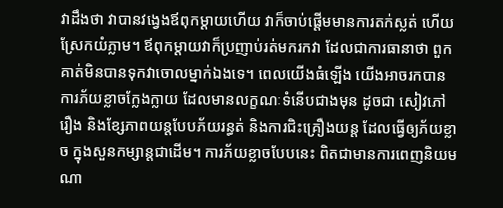វាដឹងថា វាបានវង្វេងឪពុកម្តាយហើយ វាក៏ចាប់ផ្តើមមានការតក់ស្លត់ ហើយស្រែកយំភ្លាម។ ឪពុកម្តាយវាក៏ប្រញាប់រត់មករកវា ដែលជាការធានាថា ពួកគាត់មិនបានទុកវាចោលម្នាក់ឯងទេ។ ពេលយើងធំឡើង យើងអាចរកបានការភ័យខ្លាចក្លែងក្លាយ ដែលមានលក្ខណៈទំនើបជាងមុន ដូចជា សៀវភៅរឿង និងខ្សែភាពយន្តបែបភ័យរន្ធត់ និងការជិះគ្រឿងយន្ត ដែលធ្វើឲ្យភ័យខ្លាច ក្នុងសួនកម្សាន្តជាដើម។ ការភ័យខ្លាចបែបនេះ ពិតជាមានការពេញនិយមណា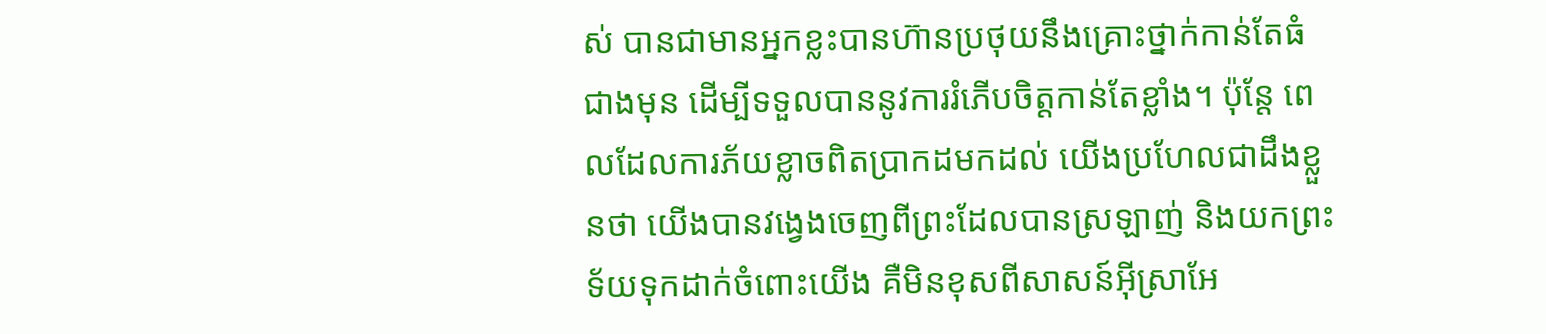ស់ បានជាមានអ្នកខ្លះបានហ៊ានប្រថុយនឹងគ្រោះថ្នាក់កាន់តែធំជាងមុន ដើម្បីទទួលបាននូវការរំភើបចិត្តកាន់តែខ្លាំង។ ប៉ុន្តែ ពេលដែលការភ័យខ្លាចពិតប្រាកដមកដល់ យើងប្រហែលជាដឹងខ្លួនថា យើងបានវង្វេងចេញពីព្រះដែលបានស្រឡាញ់ និងយកព្រះទ័យទុកដាក់ចំពោះយើង គឺមិនខុសពីសាសន៍អ៊ីស្រាអែ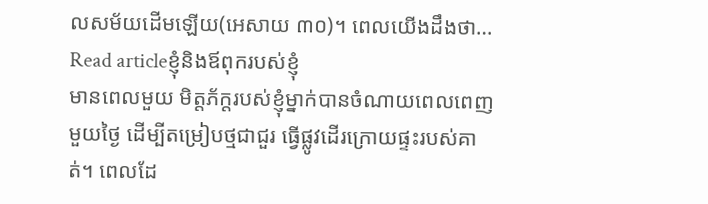លសម័យដើមឡើយ(អេសាយ ៣០)។ ពេលយើងដឹងថា…
Read articleខ្ញុំនិងឪពុករបស់ខ្ញុំ
មានពេលមួយ មិត្តភ័ក្តរបស់ខ្ញុំម្នាក់បានចំណាយពេលពេញមួយថ្ងៃ ដើម្បីតម្រៀបថ្មជាជួរ ធ្វើផ្លូវដើរក្រោយផ្ទះរបស់គាត់។ ពេលដែ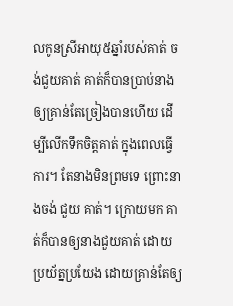លកូនស្រីអាយុ៥ឆ្នាំរបស់គាត់ ចង់ជួយគាត់ គាត់ក៏បានប្រាប់នាងឲ្យគ្រាន់តែច្រៀងបានហើយ ដើម្បីលើកទឹកចិត្តគាត់ ក្នុងពេលធ្វើការ។ តែនាងមិនព្រមទេ ព្រោះនាងចង់ ជួយ គាត់។ ក្រោយមក គាត់ក៏បានឲ្យនាងជួយគាត់ ដោយប្រយ័ត្នប្រយែង ដោយគ្រាន់តែឲ្យ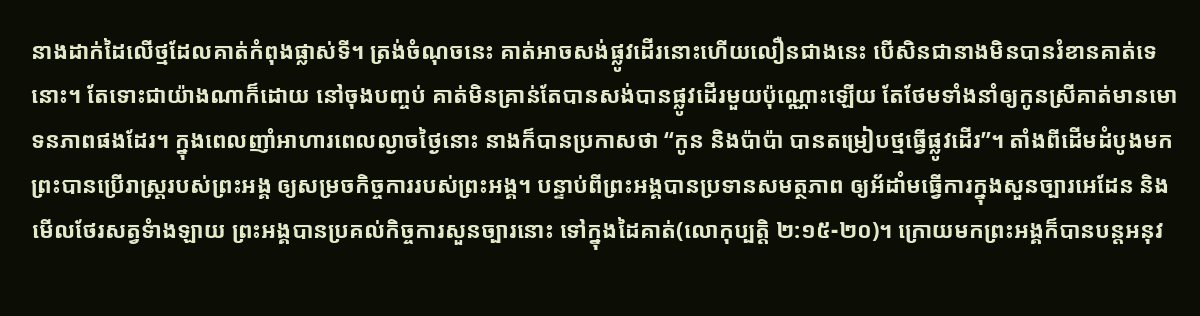នាងដាក់ដៃលើថ្មដែលគាត់កំពុងផ្លាស់ទី។ ត្រង់ចំណុចនេះ គាត់អាចសង់ផ្លូវដើរនោះហើយលឿនជាងនេះ បើសិនជានាងមិនបានរំខានគាត់ទេនោះ។ តែទោះជាយ៉ាងណាក៏ដោយ នៅចុងបញ្ចប់ គាត់មិនគ្រាន់តែបានសង់បានផ្លូវដើរមួយប៉ុណ្ណោះឡើយ តែថែមទាំងនាំឲ្យកូនស្រីគាត់មានមោទនភាពផងដែរ។ ក្នុងពេលញាំអាហារពេលល្ងាចថ្ងៃនោះ នាងក៏បានប្រកាសថា “កូន និងប៉ាប៉ា បានតម្រៀបថ្មធ្វើផ្លូវដើរ”។ តាំងពីដើមដំបូងមក ព្រះបានប្រើរាស្រ្តរបស់ព្រះអង្គ ឲ្យសម្រចកិច្ចការរបស់ព្រះអង្គ។ បន្ទាប់ពីព្រះអង្គបានប្រទានសមត្ថភាព ឲ្យអ័ដាំមធ្វើការក្នុងសួនច្បារអេដែន និងមើលថែរសត្វទំាងឡាយ ព្រះអង្គបានប្រគល់កិច្ចការសួនច្បារនោះ ទៅក្នុងដៃគាត់(លោកុប្បត្តិ ២:១៥-២០)។ ក្រោយមកព្រះអង្គក៏បានបន្តអនុវ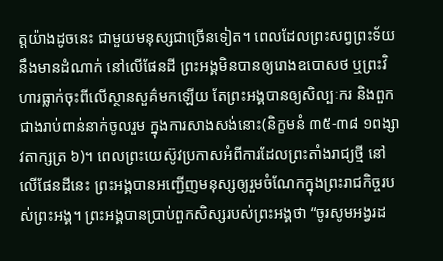ត្តយ៉ាងដូចនេះ ជាមួយមនុស្សជាច្រើនទៀត។ ពេលដែលព្រះសព្វព្រះទ័យនឹងមានដំណាក់ នៅលើផែនដី ព្រះអង្គមិនបានឲ្យរោងឧបោសថ ឬព្រះវិហារធ្លាក់ចុះពីលើស្ថានសួគ៌មកឡើយ តែព្រះអង្គបានឲ្យសិល្បៈករ និងពួកជាងរាប់ពាន់នាក់ចូលរួម ក្នុងការសាងសង់នោះ(និក្ខមនំ ៣៥-៣៨ ១ពង្សាវតាក្សត្រ ៦)។ ពេលព្រះយេស៊ូវប្រកាសអំពីការដែលព្រះតាំងរាជ្យថ្មី នៅលើផែនដីនេះ ព្រះអង្គបានអញ្ជើញមនុស្សឲ្យរួមចំណែកក្នុងព្រះរាជកិច្ចរបស់ព្រះអង្គ។ ព្រះអង្គបានប្រាប់ពួកសិស្សរបស់ព្រះអង្គថា “ចូរសូមអង្វរដ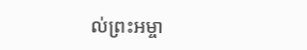ល់ព្រះអម្ចា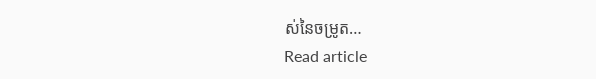ស់នៃចម្រូត…
Read article